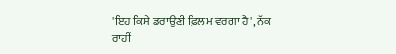'ਇਹ ਕਿਸੇ ਡਰਾਉਣੀ ਫ਼ਿਲਮ ਵਰਗਾ ਹੈ', ਨੱਕ ਰਾਹੀਂ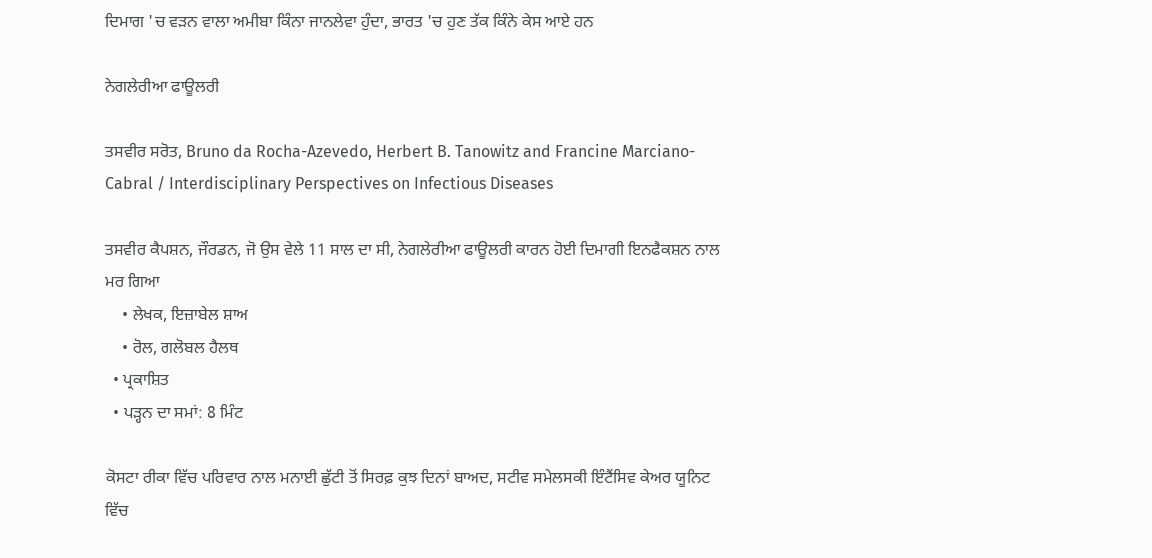ਦਿਮਾਗ 'ਚ ਵੜਨ ਵਾਲਾ ਅਮੀਬਾ ਕਿੰਨਾ ਜਾਨਲੇਵਾ ਹੁੰਦਾ, ਭਾਰਤ 'ਚ ਹੁਣ ਤੱਕ ਕਿੰਨੇ ਕੇਸ ਆਏ ਹਨ

ਨੇਗਲੇਰੀਆ ਫਾਊਲਰੀ

ਤਸਵੀਰ ਸਰੋਤ, Bruno da Rocha-Azevedo, Herbert B. Tanowitz and Francine Marciano-Cabral / Interdisciplinary Perspectives on Infectious Diseases

ਤਸਵੀਰ ਕੈਪਸ਼ਨ, ਜੌਰਡਨ, ਜੋ ਉਸ ਵੇਲੇ 11 ਸਾਲ ਦਾ ਸੀ, ਨੇਗਲੇਰੀਆ ਫਾਊਲਰੀ ਕਾਰਨ ਹੋਈ ਦਿਮਾਗੀ ਇਨਫੈਕਸ਼ਨ ਨਾਲ ਮਰ ਗਿਆ
    • ਲੇਖਕ, ਇਜ਼ਾਬੇਲ ਸ਼ਾਅ
    • ਰੋਲ, ਗਲੋਬਲ ਹੈਲਥ
  • ਪ੍ਰਕਾਸ਼ਿਤ
  • ਪੜ੍ਹਨ ਦਾ ਸਮਾਂ: 8 ਮਿੰਟ

ਕੋਸਟਾ ਰੀਕਾ ਵਿੱਚ ਪਰਿਵਾਰ ਨਾਲ ਮਨਾਈ ਛੁੱਟੀ ਤੋਂ ਸਿਰਫ਼ ਕੁਝ ਦਿਨਾਂ ਬਾਅਦ, ਸਟੀਵ ਸਮੇਲਸਕੀ ਇੰਟੈਂਸਿਵ ਕੇਅਰ ਯੂਨਿਟ ਵਿੱਚ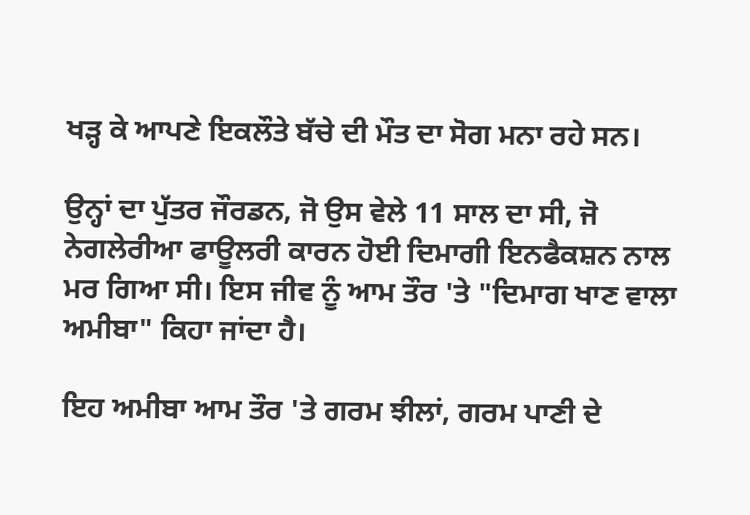ਖੜ੍ਹ ਕੇ ਆਪਣੇ ਇਕਲੌਤੇ ਬੱਚੇ ਦੀ ਮੌਤ ਦਾ ਸੋਗ ਮਨਾ ਰਹੇ ਸਨ।

ਉਨ੍ਹਾਂ ਦਾ ਪੁੱਤਰ ਜੌਰਡਨ, ਜੋ ਉਸ ਵੇਲੇ 11 ਸਾਲ ਦਾ ਸੀ, ਜੋ ਨੇਗਲੇਰੀਆ ਫਾਊਲਰੀ ਕਾਰਨ ਹੋਈ ਦਿਮਾਗੀ ਇਨਫੈਕਸ਼ਨ ਨਾਲ ਮਰ ਗਿਆ ਸੀ। ਇਸ ਜੀਵ ਨੂੰ ਆਮ ਤੌਰ 'ਤੇ "ਦਿਮਾਗ ਖਾਣ ਵਾਲਾ ਅਮੀਬਾ" ਕਿਹਾ ਜਾਂਦਾ ਹੈ।

ਇਹ ਅਮੀਬਾ ਆਮ ਤੌਰ 'ਤੇ ਗਰਮ ਝੀਲਾਂ, ਗਰਮ ਪਾਣੀ ਦੇ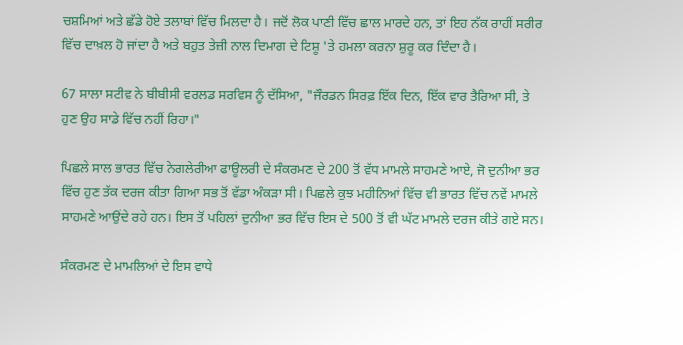ਚਸ਼ਮਿਆਂ ਅਤੇ ਛੱਡੇ ਹੋਏ ਤਲਾਬਾਂ ਵਿੱਚ ਮਿਲਦਾ ਹੈ। ਜਦੋਂ ਲੋਕ ਪਾਣੀ ਵਿੱਚ ਛਾਲ ਮਾਰਦੇ ਹਨ, ਤਾਂ ਇਹ ਨੱਕ ਰਾਹੀਂ ਸਰੀਰ ਵਿੱਚ ਦਾਖ਼ਲ ਹੋ ਜਾਂਦਾ ਹੈ ਅਤੇ ਬਹੁਤ ਤੇਜ਼ੀ ਨਾਲ ਦਿਮਾਗ ਦੇ ਟਿਸ਼ੂ 'ਤੇ ਹਮਲਾ ਕਰਨਾ ਸ਼ੁਰੂ ਕਰ ਦਿੰਦਾ ਹੈ।

67 ਸਾਲਾ ਸਟੀਵ ਨੇ ਬੀਬੀਸੀ ਵਰਲਡ ਸਰਵਿਸ ਨੂੰ ਦੱਸਿਆ, "ਜੌਰਡਨ ਸਿਰਫ਼ ਇੱਕ ਦਿਨ, ਇੱਕ ਵਾਰ ਤੈਰਿਆ ਸੀ, ਤੇ ਹੁਣ ਉਹ ਸਾਡੇ ਵਿੱਚ ਨਹੀਂ ਰਿਹਾ।"

ਪਿਛਲੇ ਸਾਲ ਭਾਰਤ ਵਿੱਚ ਨੇਗਲੇਰੀਆ ਫਾਊਲਰੀ ਦੇ ਸੰਕਰਮਣ ਦੇ 200 ਤੋਂ ਵੱਧ ਮਾਮਲੇ ਸਾਹਮਣੇ ਆਏ, ਜੋ ਦੁਨੀਆ ਭਰ ਵਿੱਚ ਹੁਣ ਤੱਕ ਦਰਜ ਕੀਤਾ ਗਿਆ ਸਭ ਤੋਂ ਵੱਡਾ ਅੰਕੜਾ ਸੀ। ਪਿਛਲੇ ਕੁਝ ਮਹੀਨਿਆਂ ਵਿੱਚ ਵੀ ਭਾਰਤ ਵਿੱਚ ਨਵੇਂ ਮਾਮਲੇ ਸਾਹਮਣੇ ਆਉਂਦੇ ਰਹੇ ਹਨ। ਇਸ ਤੋਂ ਪਹਿਲਾਂ ਦੁਨੀਆ ਭਰ ਵਿੱਚ ਇਸ ਦੇ 500 ਤੋਂ ਵੀ ਘੱਟ ਮਾਮਲੇ ਦਰਜ ਕੀਤੇ ਗਏ ਸਨ।

ਸੰਕਰਮਣ ਦੇ ਮਾਮਲਿਆਂ ਦੇ ਇਸ ਵਾਧੇ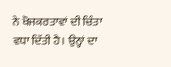ਨੇ ਖੋਜਕਰਤਾਵਾਂ ਦੀ ਚਿੰਤਾ ਵਧਾ ਦਿੱਤੀ ਹੈ। ਉਨ੍ਹਾਂ ਦਾ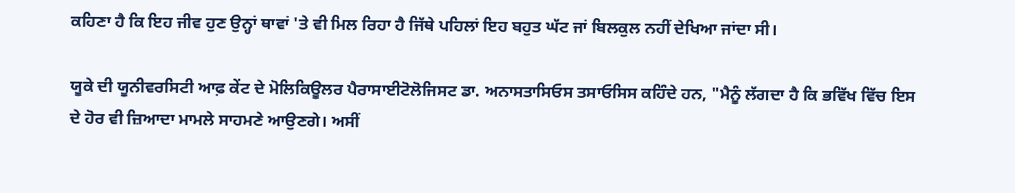ਕਹਿਣਾ ਹੈ ਕਿ ਇਹ ਜੀਵ ਹੁਣ ਉਨ੍ਹਾਂ ਥਾਵਾਂ 'ਤੇ ਵੀ ਮਿਲ ਰਿਹਾ ਹੈ ਜਿੱਥੇ ਪਹਿਲਾਂ ਇਹ ਬਹੁਤ ਘੱਟ ਜਾਂ ਬਿਲਕੁਲ ਨਹੀਂ ਦੇਖਿਆ ਜਾਂਦਾ ਸੀ।

ਯੂਕੇ ਦੀ ਯੂਨੀਵਰਸਿਟੀ ਆਫ਼ ਕੇਂਟ ਦੇ ਮੋਲਿਕਿਊਲਰ ਪੈਰਾਸਾਈਟੋਲੋਜਿਸਟ ਡਾ. ਅਨਾਸਤਾਸਿਓਸ ਤਸਾਓਸਿਸ ਕਹਿੰਦੇ ਹਨ, "ਮੈਨੂੰ ਲੱਗਦਾ ਹੈ ਕਿ ਭਵਿੱਖ ਵਿੱਚ ਇਸ ਦੇ ਹੋਰ ਵੀ ਜ਼ਿਆਦਾ ਮਾਮਲੇ ਸਾਹਮਣੇ ਆਉਣਗੇ। ਅਸੀਂ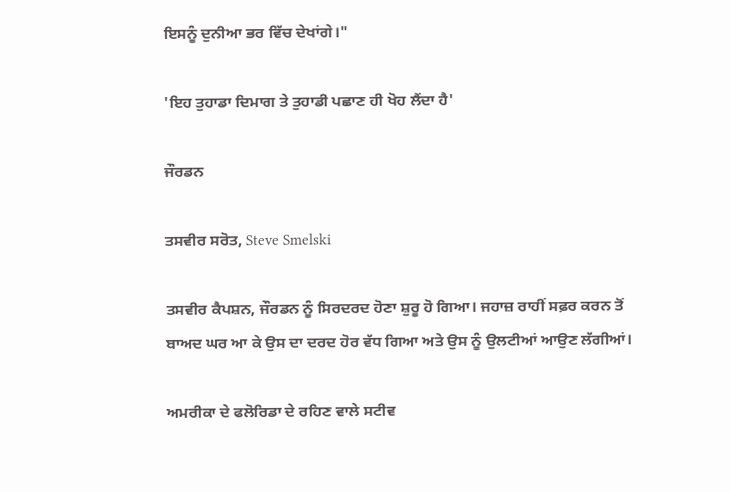ਇਸਨੂੰ ਦੁਨੀਆ ਭਰ ਵਿੱਚ ਦੇਖਾਂਗੇ।"

'ਇਹ ਤੁਹਾਡਾ ਦਿਮਾਗ ਤੇ ਤੁਹਾਡੀ ਪਛਾਣ ਹੀ ਖੋਹ ਲੈਂਦਾ ਹੈ'

ਜੌਰਡਨ

ਤਸਵੀਰ ਸਰੋਤ, Steve Smelski

ਤਸਵੀਰ ਕੈਪਸ਼ਨ, ਜੌਰਡਨ ਨੂੰ ਸਿਰਦਰਦ ਹੋਣਾ ਸ਼ੁਰੂ ਹੋ ਗਿਆ। ਜਹਾਜ਼ ਰਾਹੀਂ ਸਫ਼ਰ ਕਰਨ ਤੋਂ ਬਾਅਦ ਘਰ ਆ ਕੇ ਉਸ ਦਾ ਦਰਦ ਹੋਰ ਵੱਧ ਗਿਆ ਅਤੇ ਉਸ ਨੂੰ ਉਲਟੀਆਂ ਆਉਣ ਲੱਗੀਆਂ।

ਅਮਰੀਕਾ ਦੇ ਫਲੋਰਿਡਾ ਦੇ ਰਹਿਣ ਵਾਲੇ ਸਟੀਵ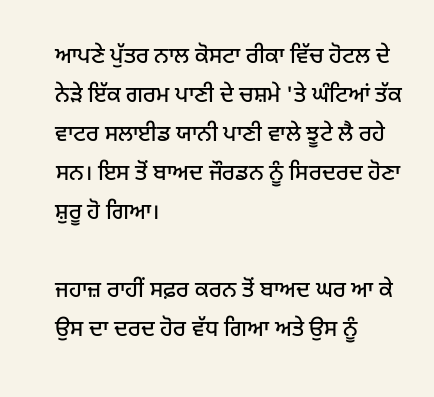ਆਪਣੇ ਪੁੱਤਰ ਨਾਲ ਕੋਸਟਾ ਰੀਕਾ ਵਿੱਚ ਹੋਟਲ ਦੇ ਨੇੜੇ ਇੱਕ ਗਰਮ ਪਾਣੀ ਦੇ ਚਸ਼ਮੇ 'ਤੇ ਘੰਟਿਆਂ ਤੱਕ ਵਾਟਰ ਸਲਾਈਡ ਯਾਨੀ ਪਾਣੀ ਵਾਲੇ ਝੂਟੇ ਲੈ ਰਹੇ ਸਨ। ਇਸ ਤੋਂ ਬਾਅਦ ਜੌਰਡਨ ਨੂੰ ਸਿਰਦਰਦ ਹੋਣਾ ਸ਼ੁਰੂ ਹੋ ਗਿਆ।

ਜਹਾਜ਼ ਰਾਹੀਂ ਸਫ਼ਰ ਕਰਨ ਤੋਂ ਬਾਅਦ ਘਰ ਆ ਕੇ ਉਸ ਦਾ ਦਰਦ ਹੋਰ ਵੱਧ ਗਿਆ ਅਤੇ ਉਸ ਨੂੰ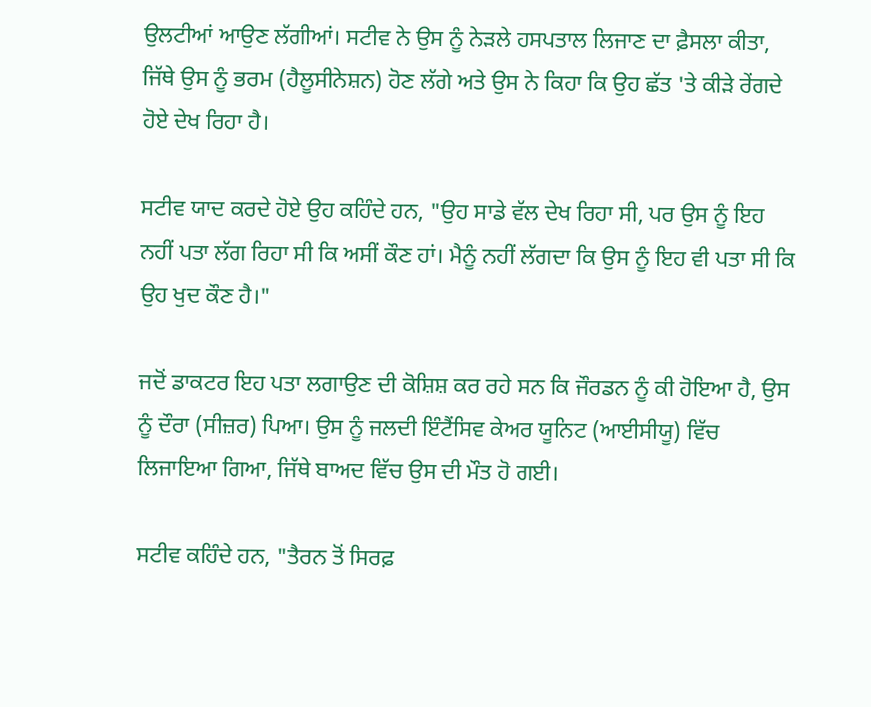ਉਲਟੀਆਂ ਆਉਣ ਲੱਗੀਆਂ। ਸਟੀਵ ਨੇ ਉਸ ਨੂੰ ਨੇੜਲੇ ਹਸਪਤਾਲ ਲਿਜਾਣ ਦਾ ਫ਼ੈਸਲਾ ਕੀਤਾ, ਜਿੱਥੇ ਉਸ ਨੂੰ ਭਰਮ (ਹੈਲੂਸੀਨੇਸ਼ਨ) ਹੋਣ ਲੱਗੇ ਅਤੇ ਉਸ ਨੇ ਕਿਹਾ ਕਿ ਉਹ ਛੱਤ 'ਤੇ ਕੀੜੇ ਰੇਂਗਦੇ ਹੋਏ ਦੇਖ ਰਿਹਾ ਹੈ।

ਸਟੀਵ ਯਾਦ ਕਰਦੇ ਹੋਏ ਉਹ ਕਹਿੰਦੇ ਹਨ, "ਉਹ ਸਾਡੇ ਵੱਲ ਦੇਖ ਰਿਹਾ ਸੀ, ਪਰ ਉਸ ਨੂੰ ਇਹ ਨਹੀਂ ਪਤਾ ਲੱਗ ਰਿਹਾ ਸੀ ਕਿ ਅਸੀਂ ਕੌਣ ਹਾਂ। ਮੈਨੂੰ ਨਹੀਂ ਲੱਗਦਾ ਕਿ ਉਸ ਨੂੰ ਇਹ ਵੀ ਪਤਾ ਸੀ ਕਿ ਉਹ ਖੁਦ ਕੌਣ ਹੈ।"

ਜਦੋਂ ਡਾਕਟਰ ਇਹ ਪਤਾ ਲਗਾਉਣ ਦੀ ਕੋਸ਼ਿਸ਼ ਕਰ ਰਹੇ ਸਨ ਕਿ ਜੌਰਡਨ ਨੂੰ ਕੀ ਹੋਇਆ ਹੈ, ਉਸ ਨੂੰ ਦੌਰਾ (ਸੀਜ਼ਰ) ਪਿਆ। ਉਸ ਨੂੰ ਜਲਦੀ ਇੰਟੈਂਸਿਵ ਕੇਅਰ ਯੂਨਿਟ (ਆਈਸੀਯੂ) ਵਿੱਚ ਲਿਜਾਇਆ ਗਿਆ, ਜਿੱਥੇ ਬਾਅਦ ਵਿੱਚ ਉਸ ਦੀ ਮੌਤ ਹੋ ਗਈ।

ਸਟੀਵ ਕਹਿੰਦੇ ਹਨ, "ਤੈਰਨ ਤੋਂ ਸਿਰਫ਼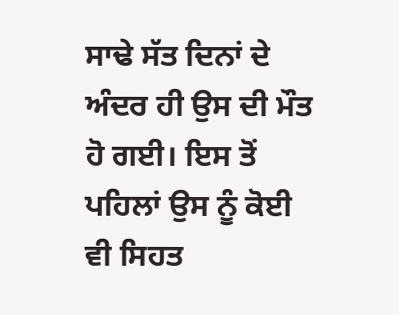ਸਾਢੇ ਸੱਤ ਦਿਨਾਂ ਦੇ ਅੰਦਰ ਹੀ ਉਸ ਦੀ ਮੌਤ ਹੋ ਗਈ। ਇਸ ਤੋਂ ਪਹਿਲਾਂ ਉਸ ਨੂੰ ਕੋਈ ਵੀ ਸਿਹਤ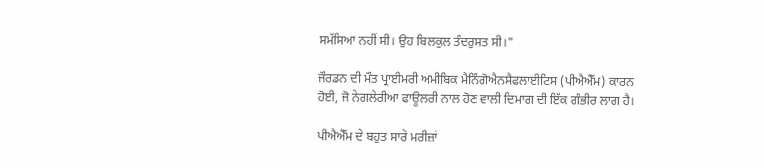ਸਮੱਸਿਆ ਨਹੀਂ ਸੀ। ਉਹ ਬਿਲਕੁਲ ਤੰਦਰੁਸਤ ਸੀ।"

ਜੌਰਡਨ ਦੀ ਮੌਤ ਪ੍ਰਾਈਮਰੀ ਅਮੀਬਿਕ ਮੈਨਿੰਗੋਐਨਸੈਫਲਾਈਟਿਸ (ਪੀਐਐੱਮ) ਕਾਰਨ ਹੋਈ, ਜੋ ਨੇਗਲੇਰੀਆ ਫਾਊਲਰੀ ਨਾਲ ਹੋਣ ਵਾਲੀ ਦਿਮਾਗ ਦੀ ਇੱਕ ਗੰਭੀਰ ਲਾਗ ਹੈ।

ਪੀਐਐੱਮ ਦੇ ਬਹੁਤ ਸਾਰੇ ਮਰੀਜ਼ਾਂ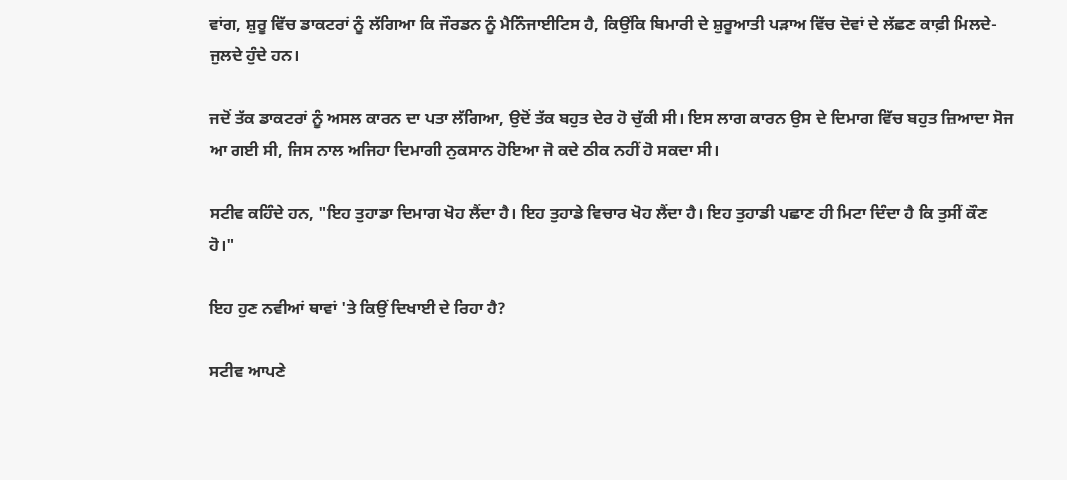ਵਾਂਗ, ਸ਼ੁਰੂ ਵਿੱਚ ਡਾਕਟਰਾਂ ਨੂੰ ਲੱਗਿਆ ਕਿ ਜੌਰਡਨ ਨੂੰ ਮੈਨਿੰਜਾਈਟਿਸ ਹੈ, ਕਿਉਂਕਿ ਬਿਮਾਰੀ ਦੇ ਸ਼ੁਰੂਆਤੀ ਪੜਾਅ ਵਿੱਚ ਦੋਵਾਂ ਦੇ ਲੱਛਣ ਕਾਫ਼ੀ ਮਿਲਦੇ-ਜੁਲਦੇ ਹੁੰਦੇ ਹਨ।

ਜਦੋਂ ਤੱਕ ਡਾਕਟਰਾਂ ਨੂੰ ਅਸਲ ਕਾਰਨ ਦਾ ਪਤਾ ਲੱਗਿਆ, ਉਦੋਂ ਤੱਕ ਬਹੁਤ ਦੇਰ ਹੋ ਚੁੱਕੀ ਸੀ। ਇਸ ਲਾਗ ਕਾਰਨ ਉਸ ਦੇ ਦਿਮਾਗ ਵਿੱਚ ਬਹੁਤ ਜ਼ਿਆਦਾ ਸੋਜ ਆ ਗਈ ਸੀ, ਜਿਸ ਨਾਲ ਅਜਿਹਾ ਦਿਮਾਗੀ ਨੁਕਸਾਨ ਹੋਇਆ ਜੋ ਕਦੇ ਠੀਕ ਨਹੀਂ ਹੋ ਸਕਦਾ ਸੀ।

ਸਟੀਵ ਕਹਿੰਦੇ ਹਨ, "ਇਹ ਤੁਹਾਡਾ ਦਿਮਾਗ ਖੋਹ ਲੈਂਦਾ ਹੈ। ਇਹ ਤੁਹਾਡੇ ਵਿਚਾਰ ਖੋਹ ਲੈਂਦਾ ਹੈ। ਇਹ ਤੁਹਾਡੀ ਪਛਾਣ ਹੀ ਮਿਟਾ ਦਿੰਦਾ ਹੈ ਕਿ ਤੁਸੀਂ ਕੌਣ ਹੋ।"

ਇਹ ਹੁਣ ਨਵੀਆਂ ਥਾਵਾਂ 'ਤੇ ਕਿਉਂ ਦਿਖਾਈ ਦੇ ਰਿਹਾ ਹੈ?

ਸਟੀਵ ਆਪਣੇ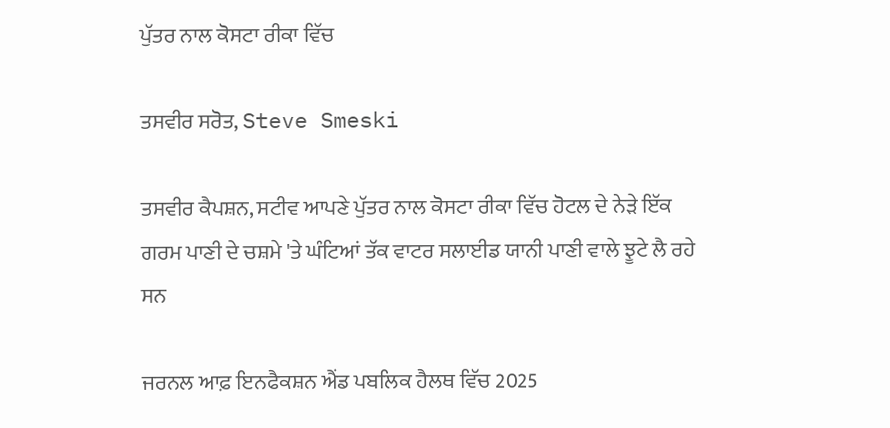ਪੁੱਤਰ ਨਾਲ ਕੋਸਟਾ ਰੀਕਾ ਵਿੱਚ

ਤਸਵੀਰ ਸਰੋਤ, Steve Smeski

ਤਸਵੀਰ ਕੈਪਸ਼ਨ, ਸਟੀਵ ਆਪਣੇ ਪੁੱਤਰ ਨਾਲ ਕੋਸਟਾ ਰੀਕਾ ਵਿੱਚ ਹੋਟਲ ਦੇ ਨੇੜੇ ਇੱਕ ਗਰਮ ਪਾਣੀ ਦੇ ਚਸ਼ਮੇ 'ਤੇ ਘੰਟਿਆਂ ਤੱਕ ਵਾਟਰ ਸਲਾਈਡ ਯਾਨੀ ਪਾਣੀ ਵਾਲੇ ਝੂਟੇ ਲੈ ਰਹੇ ਸਨ

ਜਰਨਲ ਆਫ਼ ਇਨਫੈਕਸ਼ਨ ਐਂਡ ਪਬਲਿਕ ਹੈਲਥ ਵਿੱਚ 2025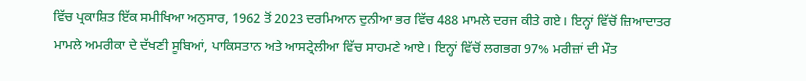ਵਿੱਚ ਪ੍ਰਕਾਸ਼ਿਤ ਇੱਕ ਸਮੀਖਿਆ ਅਨੁਸਾਰ, 1962 ਤੋਂ 2023 ਦਰਮਿਆਨ ਦੁਨੀਆ ਭਰ ਵਿੱਚ 488 ਮਾਮਲੇ ਦਰਜ ਕੀਤੇ ਗਏ। ਇਨ੍ਹਾਂ ਵਿੱਚੋਂ ਜ਼ਿਆਦਾਤਰ ਮਾਮਲੇ ਅਮਰੀਕਾ ਦੇ ਦੱਖਣੀ ਸੂਬਿਆਂ, ਪਾਕਿਸਤਾਨ ਅਤੇ ਆਸਟ੍ਰੇਲੀਆ ਵਿੱਚ ਸਾਹਮਣੇ ਆਏ। ਇਨ੍ਹਾਂ ਵਿੱਚੋਂ ਲਗਭਗ 97% ਮਰੀਜ਼ਾਂ ਦੀ ਮੌਤ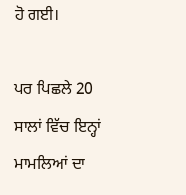ਹੋ ਗਈ।

ਪਰ ਪਿਛਲੇ 20 ਸਾਲਾਂ ਵਿੱਚ ਇਨ੍ਹਾਂ ਮਾਮਲਿਆਂ ਦਾ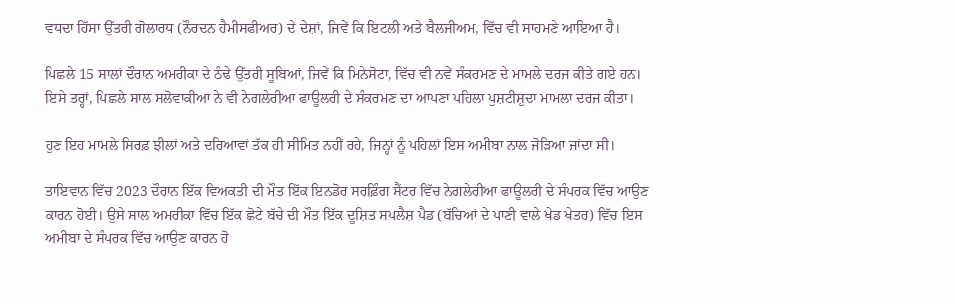ਵਧਦਾ ਹਿੱਸਾ ਉੱਤਰੀ ਗੋਲਾਰਧ (ਨੌਰਦਨ ਹੈਮੀਸਫੀਅਰ) ਦੇ ਦੇਸ਼ਾਂ, ਜਿਵੇਂ ਕਿ ਇਟਲੀ ਅਤੇ ਬੈਲਜੀਅਮ, ਵਿੱਚ ਵੀ ਸਾਹਮਣੇ ਆਇਆ ਹੈ।

ਪਿਛਲੇ 15 ਸਾਲਾਂ ਦੌਰਾਨ ਅਮਰੀਕਾ ਦੇ ਠੰਢੇ ਉੱਤਰੀ ਸੂਬਿਆਂ, ਜਿਵੇਂ ਕਿ ਮਿਨੇਸੋਟਾ, ਵਿੱਚ ਵੀ ਨਵੇਂ ਸੰਕਰਮਣ ਦੇ ਮਾਮਲੇ ਦਰਜ ਕੀਤੇ ਗਏ ਹਨ। ਇਸੇ ਤਰ੍ਹਾਂ, ਪਿਛਲੇ ਸਾਲ ਸਲੋਵਾਕੀਆ ਨੇ ਵੀ ਨੇਗਲੇਰੀਆ ਫਾਊਲਰੀ ਦੇ ਸੰਕਰਮਣ ਦਾ ਆਪਣਾ ਪਹਿਲਾ ਪੁਸ਼ਟੀਸ਼ੁਦਾ ਮਾਮਲਾ ਦਰਜ ਕੀਤਾ।

ਹੁਣ ਇਹ ਮਾਮਲੇ ਸਿਰਫ਼ ਝੀਲਾਂ ਅਤੇ ਦਰਿਆਵਾਂ ਤੱਕ ਹੀ ਸੀਮਿਤ ਨਹੀਂ ਰਹੇ, ਜਿਨ੍ਹਾਂ ਨੂੰ ਪਹਿਲਾਂ ਇਸ ਅਮੀਬਾ ਨਾਲ ਜੋੜਿਆ ਜਾਂਦਾ ਸੀ।

ਤਾਇਵਾਨ ਵਿੱਚ 2023 ਦੌਰਾਨ ਇੱਕ ਵਿਅਕਤੀ ਦੀ ਮੌਤ ਇੱਕ ਇਨਡੋਰ ਸਰਫ਼ਿੰਗ ਸੈਂਟਰ ਵਿੱਚ ਨੇਗਲੇਰੀਆ ਫਾਊਲਰੀ ਦੇ ਸੰਪਰਕ ਵਿੱਚ ਆਉਣ ਕਾਰਨ ਹੋਈ। ਉਸੇ ਸਾਲ ਅਮਰੀਕਾ ਵਿੱਚ ਇੱਕ ਛੋਟੇ ਬੱਚੇ ਦੀ ਮੌਤ ਇੱਕ ਦੂਸ਼ਿਤ ਸਪਲੈਸ਼ ਪੈਡ (ਬੱਚਿਆਂ ਦੇ ਪਾਣੀ ਵਾਲੇ ਖੇਡ ਖੇਤਰ) ਵਿੱਚ ਇਸ ਅਮੀਬਾ ਦੇ ਸੰਪਰਕ ਵਿੱਚ ਆਉਣ ਕਾਰਨ ਹੋ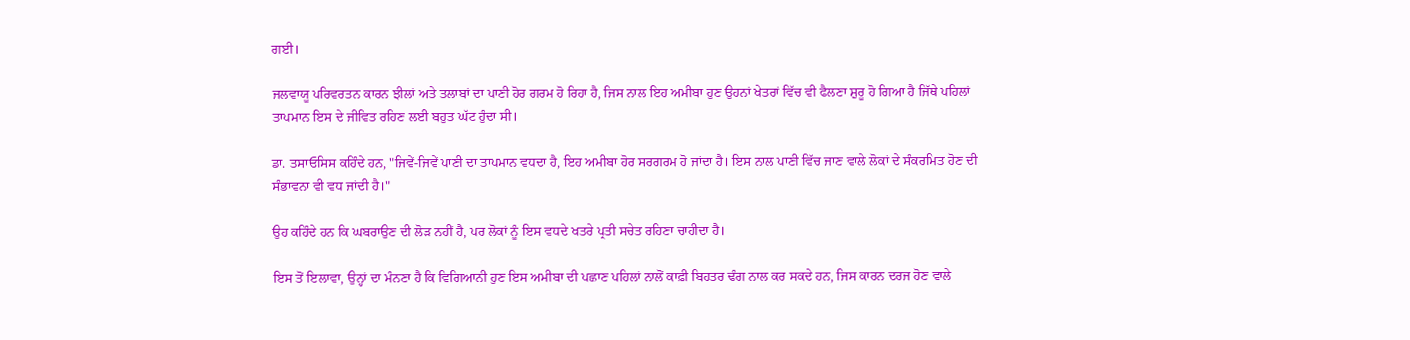ਗਈ।

ਜਲਵਾਯੂ ਪਰਿਵਰਤਨ ਕਾਰਨ ਝੀਲਾਂ ਅਤੇ ਤਲਾਬਾਂ ਦਾ ਪਾਣੀ ਹੋਰ ਗਰਮ ਹੋ ਰਿਹਾ ਹੈ, ਜਿਸ ਨਾਲ ਇਹ ਅਮੀਬਾ ਹੁਣ ਉਹਨਾਂ ਖੇਤਰਾਂ ਵਿੱਚ ਵੀ ਫੈਲਣਾ ਸ਼ੁਰੂ ਹੋ ਗਿਆ ਹੈ ਜਿੱਥੇ ਪਹਿਲਾਂ ਤਾਪਮਾਨ ਇਸ ਦੇ ਜੀਵਿਤ ਰਹਿਣ ਲਈ ਬਹੁਤ ਘੱਟ ਹੁੰਦਾ ਸੀ।

ਡਾ. ਤਸਾਓਸਿਸ ਕਹਿੰਦੇ ਹਨ, "ਜਿਵੇਂ-ਜਿਵੇਂ ਪਾਣੀ ਦਾ ਤਾਪਮਾਨ ਵਧਦਾ ਹੈ, ਇਹ ਅਮੀਬਾ ਹੋਰ ਸਰਗਰਮ ਹੋ ਜਾਂਦਾ ਹੈ। ਇਸ ਨਾਲ ਪਾਣੀ ਵਿੱਚ ਜਾਣ ਵਾਲੇ ਲੋਕਾਂ ਦੇ ਸੰਕਰਮਿਤ ਹੋਣ ਦੀ ਸੰਭਾਵਨਾ ਵੀ ਵਧ ਜਾਂਦੀ ਹੈ।"

ਉਹ ਕਹਿੰਦੇ ਹਨ ਕਿ ਘਬਰਾਉਣ ਦੀ ਲੋੜ ਨਹੀਂ ਹੈ, ਪਰ ਲੋਕਾਂ ਨੂੰ ਇਸ ਵਧਦੇ ਖਤਰੇ ਪ੍ਰਤੀ ਸਚੇਤ ਰਹਿਣਾ ਚਾਹੀਦਾ ਹੈ।

ਇਸ ਤੋਂ ਇਲਾਵਾ, ਉਨ੍ਹਾਂ ਦਾ ਮੰਨਣਾ ਹੈ ਕਿ ਵਿਗਿਆਨੀ ਹੁਣ ਇਸ ਅਮੀਬਾ ਦੀ ਪਛਾਣ ਪਹਿਲਾਂ ਨਾਲੋਂ ਕਾਫ਼ੀ ਬਿਹਤਰ ਢੰਗ ਨਾਲ ਕਰ ਸਕਦੇ ਹਨ, ਜਿਸ ਕਾਰਨ ਦਰਜ ਹੋਣ ਵਾਲੇ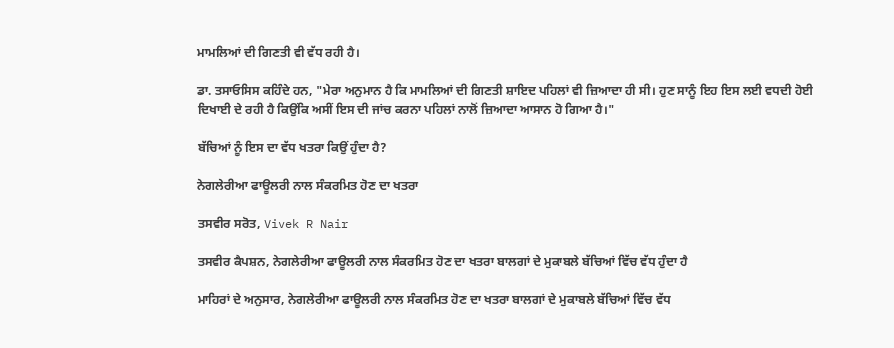ਮਾਮਲਿਆਂ ਦੀ ਗਿਣਤੀ ਵੀ ਵੱਧ ਰਹੀ ਹੈ।

ਡਾ. ਤਸਾਓਸਿਸ ਕਹਿੰਦੇ ਹਨ, "ਮੇਰਾ ਅਨੁਮਾਨ ਹੈ ਕਿ ਮਾਮਲਿਆਂ ਦੀ ਗਿਣਤੀ ਸ਼ਾਇਦ ਪਹਿਲਾਂ ਵੀ ਜ਼ਿਆਦਾ ਹੀ ਸੀ। ਹੁਣ ਸਾਨੂੰ ਇਹ ਇਸ ਲਈ ਵਧਦੀ ਹੋਈ ਦਿਖਾਈ ਦੇ ਰਹੀ ਹੈ ਕਿਉਂਕਿ ਅਸੀਂ ਇਸ ਦੀ ਜਾਂਚ ਕਰਨਾ ਪਹਿਲਾਂ ਨਾਲੋਂ ਜ਼ਿਆਦਾ ਆਸਾਨ ਹੋ ਗਿਆ ਹੈ।"

ਬੱਚਿਆਂ ਨੂੰ ਇਸ ਦਾ ਵੱਧ ਖਤਰਾ ਕਿਉਂ ਹੁੰਦਾ ਹੈ?

ਨੇਗਲੇਰੀਆ ਫਾਊਲਰੀ ਨਾਲ ਸੰਕਰਮਿਤ ਹੋਣ ਦਾ ਖਤਰਾ

ਤਸਵੀਰ ਸਰੋਤ, Vivek R Nair

ਤਸਵੀਰ ਕੈਪਸ਼ਨ, ਨੇਗਲੇਰੀਆ ਫਾਊਲਰੀ ਨਾਲ ਸੰਕਰਮਿਤ ਹੋਣ ਦਾ ਖਤਰਾ ਬਾਲਗਾਂ ਦੇ ਮੁਕਾਬਲੇ ਬੱਚਿਆਂ ਵਿੱਚ ਵੱਧ ਹੁੰਦਾ ਹੈ

ਮਾਹਿਰਾਂ ਦੇ ਅਨੁਸਾਰ, ਨੇਗਲੇਰੀਆ ਫਾਊਲਰੀ ਨਾਲ ਸੰਕਰਮਿਤ ਹੋਣ ਦਾ ਖਤਰਾ ਬਾਲਗਾਂ ਦੇ ਮੁਕਾਬਲੇ ਬੱਚਿਆਂ ਵਿੱਚ ਵੱਧ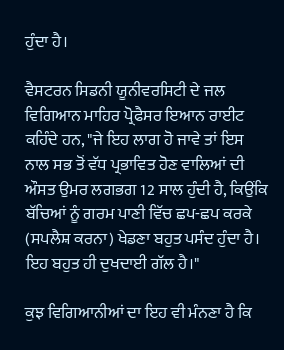ਹੁੰਦਾ ਹੈ।

ਵੈਸਟਰਨ ਸਿਡਨੀ ਯੂਨੀਵਰਸਿਟੀ ਦੇ ਜਲ ਵਿਗਿਆਨ ਮਾਹਿਰ ਪ੍ਰੋਫੈਸਰ ਇਆਨ ਰਾਈਟ ਕਹਿੰਦੇ ਹਨ, "ਜੇ ਇਹ ਲਾਗ ਹੋ ਜਾਵੇ ਤਾਂ ਇਸ ਨਾਲ ਸਭ ਤੋਂ ਵੱਧ ਪ੍ਰਭਾਵਿਤ ਹੋਣ ਵਾਲਿਆਂ ਦੀ ਔਸਤ ਉਮਰ ਲਗਭਗ 12 ਸਾਲ ਹੁੰਦੀ ਹੈ, ਕਿਉਂਕਿ ਬੱਚਿਆਂ ਨੂੰ ਗਰਮ ਪਾਣੀ ਵਿੱਚ ਛਪ-ਛਪ ਕਰਕੇ (ਸਪਲੈਸ਼ ਕਰਨਾ) ਖੇਡਣਾ ਬਹੁਤ ਪਸੰਦ ਹੁੰਦਾ ਹੈ। ਇਹ ਬਹੁਤ ਹੀ ਦੁਖਦਾਈ ਗੱਲ ਹੈ।"

ਕੁਝ ਵਿਗਿਆਨੀਆਂ ਦਾ ਇਹ ਵੀ ਮੰਨਣਾ ਹੈ ਕਿ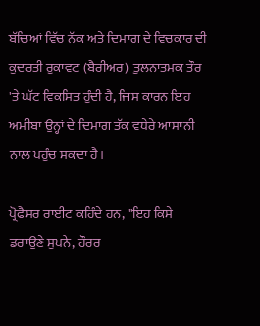ਬੱਚਿਆਂ ਵਿੱਚ ਨੱਕ ਅਤੇ ਦਿਮਾਗ ਦੇ ਵਿਚਕਾਰ ਦੀ ਕੁਦਰਤੀ ਰੁਕਾਵਟ (ਬੈਰੀਅਰ) ਤੁਲਨਾਤਮਕ ਤੌਰ 'ਤੇ ਘੱਟ ਵਿਕਸਿਤ ਹੁੰਦੀ ਹੈ, ਜਿਸ ਕਾਰਨ ਇਹ ਅਮੀਬਾ ਉਨ੍ਹਾਂ ਦੇ ਦਿਮਾਗ ਤੱਕ ਵਧੇਰੇ ਆਸਾਨੀ ਨਾਲ ਪਹੁੰਚ ਸਕਦਾ ਹੈ।

ਪ੍ਰੋਫੈਸਰ ਰਾਈਟ ਕਹਿੰਦੇ ਹਨ, "ਇਹ ਕਿਸੇ ਡਰਾਉਣੇ ਸੁਪਨੇ, ਹੌਰਰ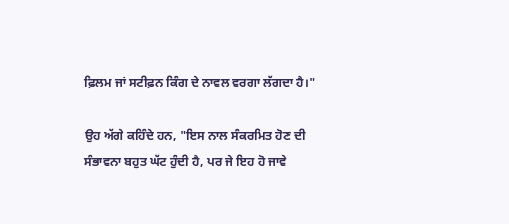ਫ਼ਿਲਮ ਜਾਂ ਸਟੀਫ਼ਨ ਕਿੰਗ ਦੇ ਨਾਵਲ ਵਰਗਾ ਲੱਗਦਾ ਹੈ।"

ਉਹ ਅੱਗੇ ਕਹਿੰਦੇ ਹਨ, "ਇਸ ਨਾਲ ਸੰਕਰਮਿਤ ਹੋਣ ਦੀ ਸੰਭਾਵਨਾ ਬਹੁਤ ਘੱਟ ਹੁੰਦੀ ਹੈ, ਪਰ ਜੇ ਇਹ ਹੋ ਜਾਵੇ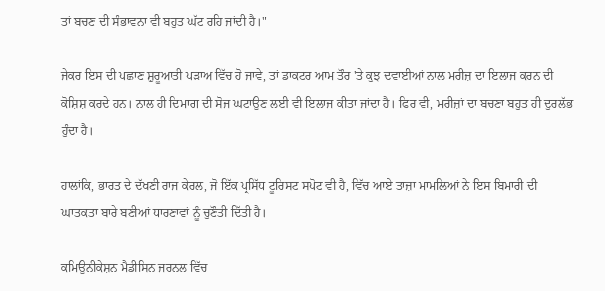ਤਾਂ ਬਚਣ ਦੀ ਸੰਭਾਵਨਾ ਵੀ ਬਹੁਤ ਘੱਟ ਰਹਿ ਜਾਂਦੀ ਹੈ।"

ਜੇਕਰ ਇਸ ਦੀ ਪਛਾਣ ਸ਼ੁਰੂਆਤੀ ਪੜਾਅ ਵਿੱਚ ਹੋ ਜਾਵੇ, ਤਾਂ ਡਾਕਟਰ ਆਮ ਤੌਰ 'ਤੇ ਕੁਝ ਦਵਾਈਆਂ ਨਾਲ ਮਰੀਜ਼ ਦਾ ਇਲਾਜ ਕਰਨ ਦੀ ਕੋਸ਼ਿਸ਼ ਕਰਦੇ ਹਨ। ਨਾਲ ਹੀ ਦਿਮਾਗ ਦੀ ਸੋਜ ਘਟਾਉਣ ਲਈ ਵੀ ਇਲਾਜ ਕੀਤਾ ਜਾਂਦਾ ਹੈ। ਫਿਰ ਵੀ, ਮਰੀਜ਼ਾਂ ਦਾ ਬਚਣਾ ਬਹੁਤ ਹੀ ਦੁਰਲੱਭ ਹੁੰਦਾ ਹੈ।

ਹਾਲਾਂਕਿ, ਭਾਰਤ ਦੇ ਦੱਖਣੀ ਰਾਜ ਕੇਰਲ, ਜੋ ਇੱਕ ਪ੍ਰਸਿੱਧ ਟੂਰਿਸਟ ਸਪੋਟ ਵੀ ਹੈ, ਵਿੱਚ ਆਏ ਤਾਜ਼ਾ ਮਾਮਲਿਆਂ ਨੇ ਇਸ ਬਿਮਾਰੀ ਦੀ ਘਾਤਕਤਾ ਬਾਰੇ ਬਣੀਆਂ ਧਾਰਣਾਵਾਂ ਨੂੰ ਚੁਣੌਤੀ ਦਿੱਤੀ ਹੈ।

ਕਮਿਉਨੀਕੇਸ਼ਨ ਮੈਡੀਸਿਨ ਜਰਨਲ ਵਿੱਚ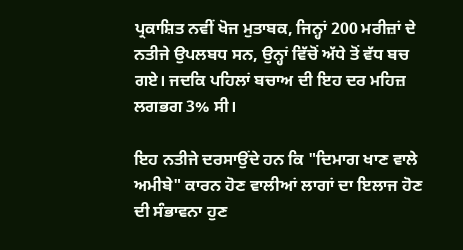ਪ੍ਰਕਾਸ਼ਿਤ ਨਵੀਂ ਖੋਜ ਮੁਤਾਬਕ, ਜਿਨ੍ਹਾਂ 200 ਮਰੀਜ਼ਾਂ ਦੇ ਨਤੀਜੇ ਉਪਲਬਧ ਸਨ, ਉਨ੍ਹਾਂ ਵਿੱਚੋਂ ਅੱਧੇ ਤੋਂ ਵੱਧ ਬਚ ਗਏ। ਜਦਕਿ ਪਹਿਲਾਂ ਬਚਾਅ ਦੀ ਇਹ ਦਰ ਮਹਿਜ਼ ਲਗਭਗ 3% ਸੀ।

ਇਹ ਨਤੀਜੇ ਦਰਸਾਉਂਦੇ ਹਨ ਕਿ "ਦਿਮਾਗ ਖਾਣ ਵਾਲੇ ਅਮੀਬੇ" ਕਾਰਨ ਹੋਣ ਵਾਲੀਆਂ ਲਾਗਾਂ ਦਾ ਇਲਾਜ ਹੋਣ ਦੀ ਸੰਭਾਵਨਾ ਹੁਣ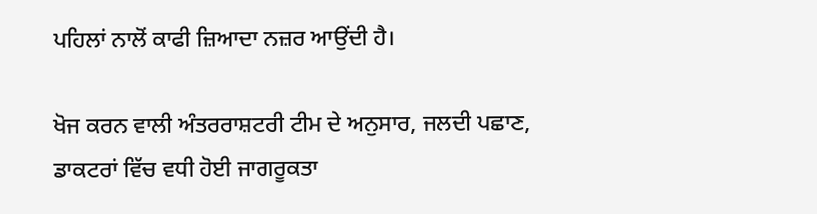ਪਹਿਲਾਂ ਨਾਲੋਂ ਕਾਫੀ ਜ਼ਿਆਦਾ ਨਜ਼ਰ ਆਉਂਦੀ ਹੈ।

ਖੋਜ ਕਰਨ ਵਾਲੀ ਅੰਤਰਰਾਸ਼ਟਰੀ ਟੀਮ ਦੇ ਅਨੁਸਾਰ, ਜਲਦੀ ਪਛਾਣ, ਡਾਕਟਰਾਂ ਵਿੱਚ ਵਧੀ ਹੋਈ ਜਾਗਰੂਕਤਾ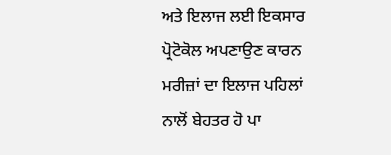ਅਤੇ ਇਲਾਜ ਲਈ ਇਕਸਾਰ ਪ੍ਰੋਟੋਕੋਲ ਅਪਣਾਉਣ ਕਾਰਨ ਮਰੀਜ਼ਾਂ ਦਾ ਇਲਾਜ ਪਹਿਲਾਂ ਨਾਲੋਂ ਬੇਹਤਰ ਹੋ ਪਾ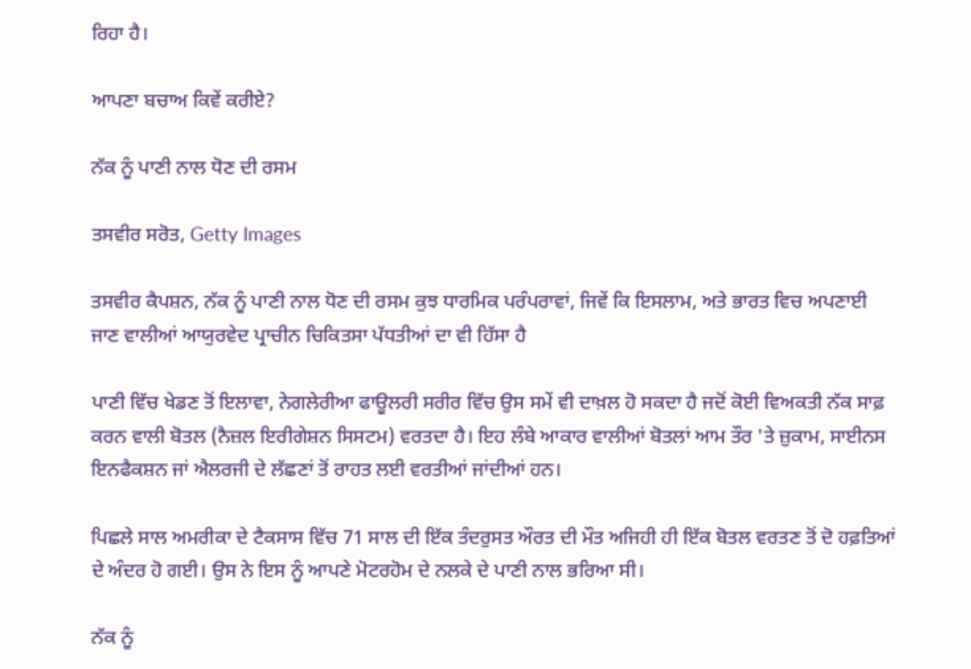ਰਿਹਾ ਹੈ।

ਆਪਣਾ ਬਚਾਅ ਕਿਵੇਂ ਕਰੀਏ?

ਨੱਕ ਨੂੰ ਪਾਣੀ ਨਾਲ ਧੋਣ ਦੀ ਰਸਮ

ਤਸਵੀਰ ਸਰੋਤ, Getty Images

ਤਸਵੀਰ ਕੈਪਸ਼ਨ, ਨੱਕ ਨੂੰ ਪਾਣੀ ਨਾਲ ਧੋਣ ਦੀ ਰਸਮ ਕੁਝ ਧਾਰਮਿਕ ਪਰੰਪਰਾਵਾਂ, ਜਿਵੇਂ ਕਿ ਇਸਲਾਮ, ਅਤੇ ਭਾਰਤ ਵਿਚ ਅਪਣਾਈ ਜਾਣ ਵਾਲੀਆਂ ਆਯੁਰਵੇਦ ਪ੍ਰਾਚੀਨ ਚਿਕਿਤਸਾ ਪੱਧਤੀਆਂ ਦਾ ਵੀ ਹਿੱਸਾ ਹੈ

ਪਾਣੀ ਵਿੱਚ ਖੇਡਣ ਤੋਂ ਇਲਾਵਾ, ਨੇਗਲੇਰੀਆ ਫਾਊਲਰੀ ਸਰੀਰ ਵਿੱਚ ਉਸ ਸਮੇਂ ਵੀ ਦਾਖ਼ਲ ਹੋ ਸਕਦਾ ਹੈ ਜਦੋਂ ਕੋਈ ਵਿਅਕਤੀ ਨੱਕ ਸਾਫ਼ ਕਰਨ ਵਾਲੀ ਬੋਤਲ (ਨੈਜ਼ਲ ਇਰੀਗੇਸ਼ਨ ਸਿਸਟਮ) ਵਰਤਦਾ ਹੈ। ਇਹ ਲੰਬੇ ਆਕਾਰ ਵਾਲੀਆਂ ਬੋਤਲਾਂ ਆਮ ਤੌਰ 'ਤੇ ਜ਼ੁਕਾਮ, ਸਾਈਨਸ ਇਨਫੈਕਸ਼ਨ ਜਾਂ ਐਲਰਜੀ ਦੇ ਲੱਛਣਾਂ ਤੋਂ ਰਾਹਤ ਲਈ ਵਰਤੀਆਂ ਜਾਂਦੀਆਂ ਹਨ।

ਪਿਛਲੇ ਸਾਲ ਅਮਰੀਕਾ ਦੇ ਟੈਕਸਾਸ ਵਿੱਚ 71 ਸਾਲ ਦੀ ਇੱਕ ਤੰਦਰੁਸਤ ਔਰਤ ਦੀ ਮੌਤ ਅਜਿਹੀ ਹੀ ਇੱਕ ਬੋਤਲ ਵਰਤਣ ਤੋਂ ਦੋ ਹਫ਼ਤਿਆਂ ਦੇ ਅੰਦਰ ਹੋ ਗਈ। ਉਸ ਨੇ ਇਸ ਨੂੰ ਆਪਣੇ ਮੋਟਰਹੋਮ ਦੇ ਨਲਕੇ ਦੇ ਪਾਣੀ ਨਾਲ ਭਰਿਆ ਸੀ।

ਨੱਕ ਨੂੰ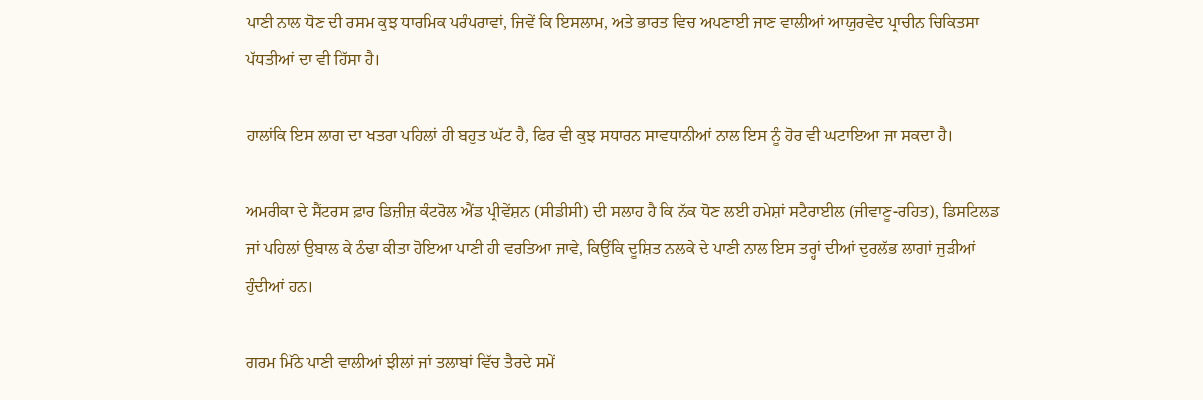ਪਾਣੀ ਨਾਲ ਧੋਣ ਦੀ ਰਸਮ ਕੁਝ ਧਾਰਮਿਕ ਪਰੰਪਰਾਵਾਂ, ਜਿਵੇਂ ਕਿ ਇਸਲਾਮ, ਅਤੇ ਭਾਰਤ ਵਿਚ ਅਪਣਾਈ ਜਾਣ ਵਾਲੀਆਂ ਆਯੁਰਵੇਦ ਪ੍ਰਾਚੀਨ ਚਿਕਿਤਸਾ ਪੱਧਤੀਆਂ ਦਾ ਵੀ ਹਿੱਸਾ ਹੈ।

ਹਾਲਾਂਕਿ ਇਸ ਲਾਗ ਦਾ ਖਤਰਾ ਪਹਿਲਾਂ ਹੀ ਬਹੁਤ ਘੱਟ ਹੈ, ਫਿਰ ਵੀ ਕੁਝ ਸਧਾਰਨ ਸਾਵਧਾਨੀਆਂ ਨਾਲ ਇਸ ਨੂੰ ਹੋਰ ਵੀ ਘਟਾਇਆ ਜਾ ਸਕਦਾ ਹੈ।

ਅਮਰੀਕਾ ਦੇ ਸੈਂਟਰਸ ਫ਼ਾਰ ਡਿਜ਼ੀਜ਼ ਕੰਟਰੋਲ ਐਂਡ ਪ੍ਰੀਵੇਂਸ਼ਨ (ਸੀਡੀਸੀ) ਦੀ ਸਲਾਹ ਹੈ ਕਿ ਨੱਕ ਧੋਣ ਲਈ ਹਮੇਸ਼ਾਂ ਸਟੈਰਾਈਲ (ਜੀਵਾਣੂ-ਰਹਿਤ), ਡਿਸਟਿਲਡ ਜਾਂ ਪਹਿਲਾਂ ਉਬਾਲ ਕੇ ਠੰਢਾ ਕੀਤਾ ਹੋਇਆ ਪਾਣੀ ਹੀ ਵਰਤਿਆ ਜਾਵੇ, ਕਿਉਂਕਿ ਦੂਸ਼ਿਤ ਨਲਕੇ ਦੇ ਪਾਣੀ ਨਾਲ ਇਸ ਤਰ੍ਹਾਂ ਦੀਆਂ ਦੁਰਲੱਭ ਲਾਗਾਂ ਜੁੜੀਆਂ ਹੁੰਦੀਆਂ ਹਨ।

ਗਰਮ ਮਿੱਠੇ ਪਾਣੀ ਵਾਲੀਆਂ ਝੀਲਾਂ ਜਾਂ ਤਲਾਬਾਂ ਵਿੱਚ ਤੈਰਦੇ ਸਮੇਂ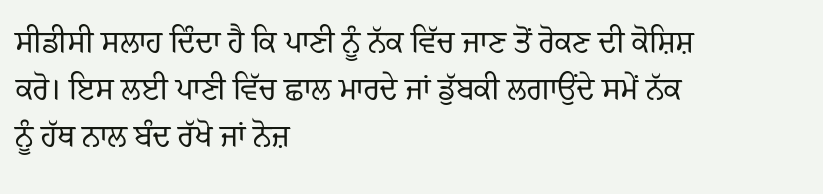ਸੀਡੀਸੀ ਸਲਾਹ ਦਿੰਦਾ ਹੈ ਕਿ ਪਾਣੀ ਨੂੰ ਨੱਕ ਵਿੱਚ ਜਾਣ ਤੋਂ ਰੋਕਣ ਦੀ ਕੋਸ਼ਿਸ਼ ਕਰੋ। ਇਸ ਲਈ ਪਾਣੀ ਵਿੱਚ ਛਾਲ ਮਾਰਦੇ ਜਾਂ ਡੁੱਬਕੀ ਲਗਾਉਂਦੇ ਸਮੇਂ ਨੱਕ ਨੂੰ ਹੱਥ ਨਾਲ ਬੰਦ ਰੱਖੋ ਜਾਂ ਨੋਜ਼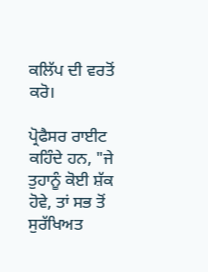ਕਲਿੱਪ ਦੀ ਵਰਤੋਂ ਕਰੋ।

ਪ੍ਰੋਫੈਸਰ ਰਾਈਟ ਕਹਿੰਦੇ ਹਨ, "ਜੇ ਤੁਹਾਨੂੰ ਕੋਈ ਸ਼ੱਕ ਹੋਵੇ, ਤਾਂ ਸਭ ਤੋਂ ਸੁਰੱਖਿਅਤ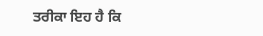ਤਰੀਕਾ ਇਹ ਹੈ ਕਿ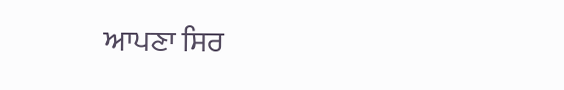ਆਪਣਾ ਸਿਰ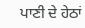ਪਾਣੀ ਦੇ ਹੇਠਾਂ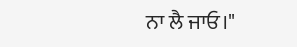ਨਾ ਲੈ ਜਾਓ।"